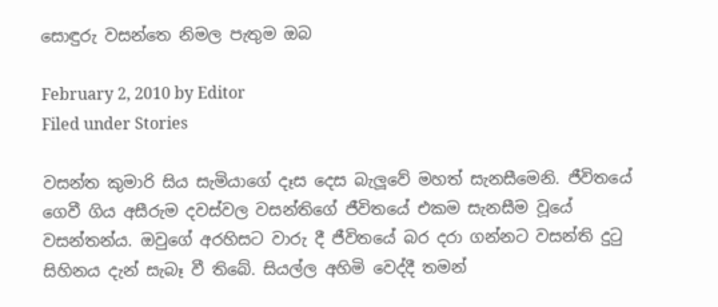සොඳුරු වසන්තෙ නිමල පැතුම ඔබ

February 2, 2010 by Editor
Filed under Stories

වසන්ත කුමාරි සිය සැමියාගේ දෑස දෙස බැලූවේ මහත් සැනසීමෙනි. ජීවිතයේ ගෙවී ගිය අසීරුම දවස්වල වසන්තිගේ ජීවිතයේ එකම සැනසීම වූයේ වසන්තන්ය. ඔවුගේ අරහිසට වාරු දී ජීවිතයේ බර දරා ගන්නට වසන්ති දුටු සිහිනය දැන් සැබෑ වී තිබේ. සියල්ල අහිමි වෙද්දී තමන්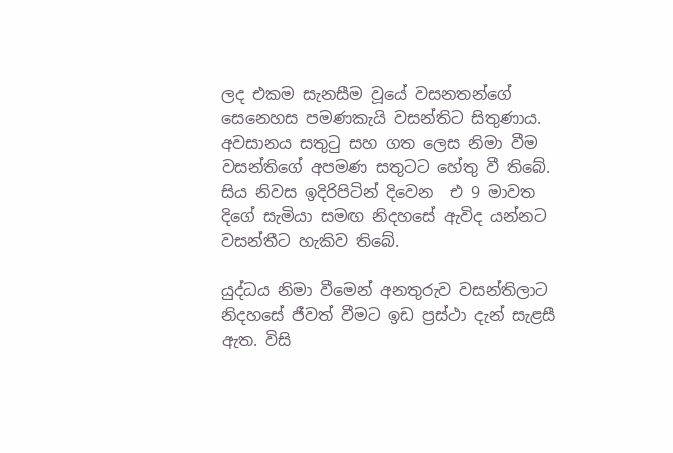ලද එකම සැනසීම වූයේ වසනතන්ගේ සෙනෙහස පමණකැයි වසන්තිට සිතුණාය. අවසානය සතුටු සහ ගත ලෙස නිමා වීම වසන්තිගේ අපමණ සතුටට හේතු වී තිබේ. සිය නිවස ඉදිරිපිටින් දිවෙන  එ 9 මාවත දිගේ සැමියා සමඟ නිදහසේ ඇවිද යන්නට වසන්තීට හැකිව තිබේ.

යුද්ධය නිමා වීමෙන් අනතුරුව වසන්තිලාට නිදහසේ ජීවත් වීමට ඉඩ ප්‍රස්ථා දැන් සැළසී ඇත. විසි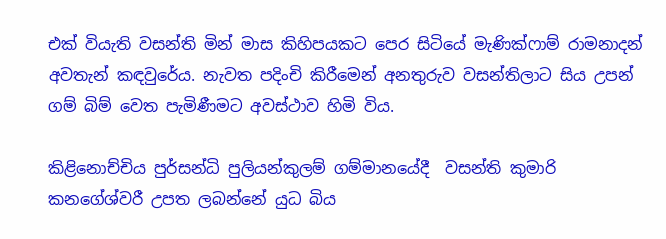එක් වියැති වසන්ති මින් මාස කිහිපයකට පෙර සිටියේ මැණික්ෆාම් රාමනාදන් අවතැන් කඳවුරේය. නැවත පදිංචි කිරීමෙන් අනතුරුව වසන්තිලාට සිය උපන් ගම් බිම් වෙත පැමිණීමට අවස්ථාව හිමි විය.

කිළිනොච්චිය පුර්සන්ධි පුලියන්කුලම් ගම්මානයේදී  වසන්ති කුමාරි කනගේශ්වරී උපත ලබන්නේ යුධ බිය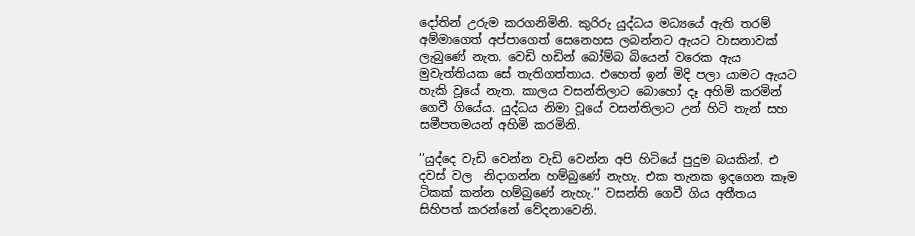දෝතින් උරුම කරගනිමිනි. කුරිරු යුද්ධය මධ්‍යයේ ඇති තරම් අම්මාගෙත් අප්පාගෙත් සෙනෙහස ලබන්නට ඇයට වාසනාවක් ලැබුණේ නැත. වෙඩි හඩින් බෝම්බ බියෙන් වරෙක ඇය මුවැත්තියක සේ තැතිගත්තාය. එහෙත් ඉන් මිදි පලා යාමට ඇයට හැකි වූයේ නැත. කාලය වසන්තිලාට බොහෝ දෑ අහිමි කරමින් ගෙවී ගියේය. යුද්ධය නිමා වූයේ වසන්තිලාට උන් හිටි තැන් සහ සමීපතමයන් අහිමි කරමිනි.

‘‘යුද්දෙ වැඩි වෙන්න වැඩි වෙන්න අපි හිටියේ පුදුම බයකින්. එ දවස් වල  නිදාගන්න හම්බුණේ නැහැ. එක තැනක ඉදගෙන කෑම ටිකක් කන්න හම්බුණේ නැහැ.’’ වසන්ති ගෙවී ගිය අතීතය සිහිපත් කරන්නේ වේදනාවෙනි.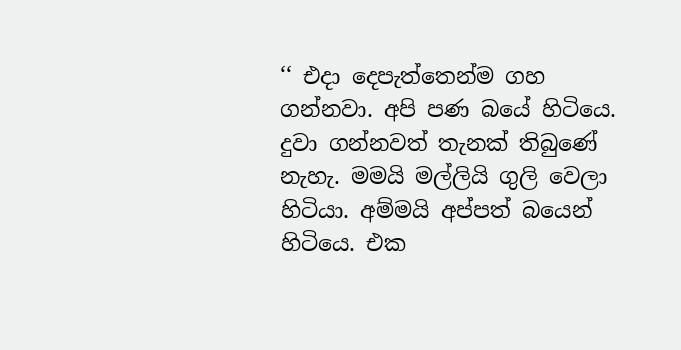‘‘ එදා දෙපැත්තෙන්ම ගහ ගන්නවා. අපි පණ බයේ හිටියෙ. දුවා ගන්නවත් තැනක් තිබුණේ නැහැ. මමයි මල්ලියි ගුලි වෙලා හිටියා. අම්මයි අප්පත් බයෙන් හිටියෙ. එක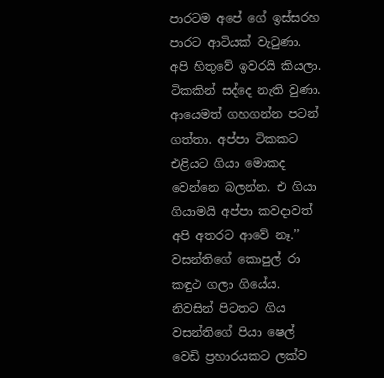පාරටම අපේ ගේ ඉස්සරහ පාරට ආටියක් වැටුණා. අපි හිතුවේ ඉවරයි කියලා. ටිකකින් සද්දෙ නැති වුණා. ආයෙමත් ගහගන්න පටන් ගත්තා. අප්පා ටිකකට එළියට ගියා මොකද වෙන්නෙ බලන්න. එ ගියා ගියාමයි අප්පා කවදාවත් අපි අතරට ආවේ නෑ.’’ වසන්තිගේ කොපුල් රා කඳුථ ගලා ගියේය. නිවසින් පිටතට ගිය වසන්තිගේ පියා ෂෙල් වෙඩි ප්‍රහාරයකට ලක්ව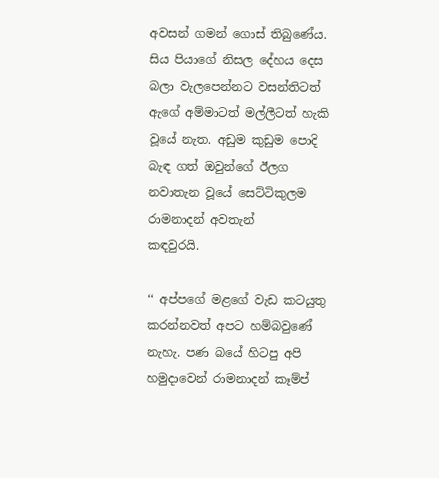අවසන් ගමන් ගොස් තිබුණේය. සිය පියාගේ නිසල දේහය දෙස බලා වැලපෙන්නට වසන්තිටත් ඇගේ අම්මාටත් මල්ලීටත් හැකි වූයේ නැත. අඩුම කුඩුම පොදි බැඳ ගත් ඔවුන්ගේ ඊලග නවාතැන වූයේ සෙට්ටිකුලම රාමනාදන් අවතැන්
කඳවුරයි.

‘‘ අප්පගේ මළගේ වැඩ කටයුතු කරන්නවත් අපට හම්බවුණේ නැහැ. පණ බයේ හිටපු අපි හමුදාවෙන් රාමනාදන් කෑම්ප්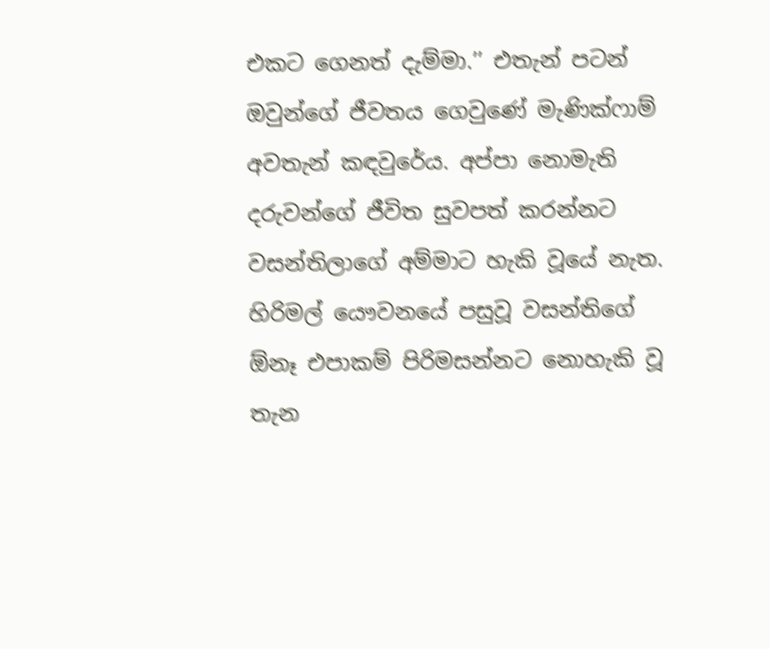එකට ගෙනත් දැම්මා.’’ එතැන් පටන් ඔවුන්ගේ ජීවතය ගෙවුණේ මැණික්ෆාම් අවතැන් කඳවුරේය. අප්පා නොමැති දරුවන්ගේ ජීවිත සුවපත් කරන්නට වසන්තිලාගේ අම්මාට හැකි වූයේ නැත. හිරිමල් යෞවනයේ පසුවූ වසන්තිගේ  ඕනෑ එපාකම් පිරිමසන්නට නොහැකි වූ තැන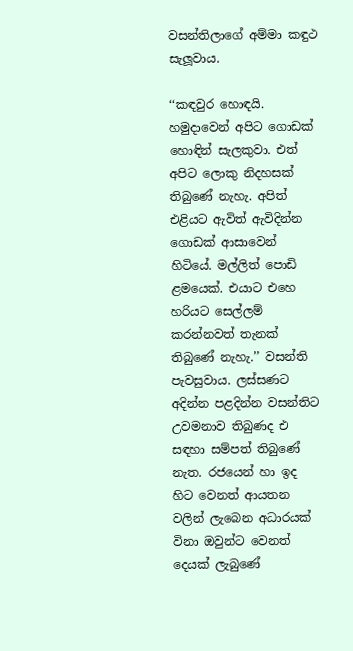වසන්තිලාගේ අම්මා කඳුථ සැලූවාය.

‘‘කඳවුර හොඳයි. හමුදාවෙන් අපිට ගොඩක් හොඳින් සැලකුවා. එත් අපිට ලොකු නිදහසක් තිබුණේ නැහැ. අපිත් එළියට ඇවිත් ඇවිදින්න ගොඩක් ආසාවෙන් හිටියේ. මල්ලිත් පොඩි ළමයෙක්. එයාට එහෙ හරියට සෙල්ලම් කරන්නවත් තැනක් තිබුණේ නැහැ.’’ වසන්ති පැවසුවාය. ලස්සණට අදින්න පළදින්න වසන්තිට උවමනාව තිබුණද එ සඳහා සම්පත් තිබුණේ නැත. රජයෙන් හා ඉද හිට වෙනත් ආයතන වලින් ලැබෙන අධාරයක් විනා ඔවුන්ට වෙනත් දෙයක් ලැබුණේ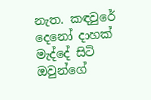නැත. කඳවුරේ දෙනෝ දාහක් මැද්දේ සිටි ඔවුන්ගේ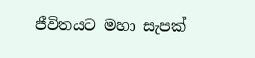ජීවිතයට මහා සැපක්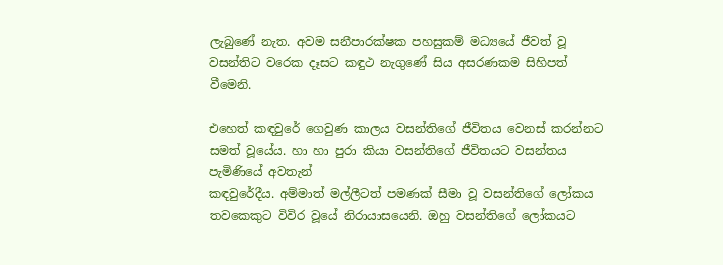ලැබුණේ නැත. අවම සනීපාරක්ෂක පහසුකම් මධ්‍යයේ ජීවත් වූ වසන්තිට වරෙක දෑසට කඳුථ නැගුණේ සිය අසරණකම සිහිපත් වීමෙනි.

එහෙත් කඳවුරේ ගෙවුණ කාලය වසන්තිගේ ජීවිතය වෙනස් කරන්නට සමත් වූයේය. හා හා පුරා කියා වසන්තිගේ ජීවිතයට වසන්තය පැමිණියේ අවතැන්
කඳවුරේදීය. අම්මාත් මල්ලීටත් පමණක් සීමා වූ වසන්තිගේ ලෝකය තවකෙකුට විවිර වූයේ නිරායාසයෙනි. ඔහු වසන්තිගේ ලෝකයට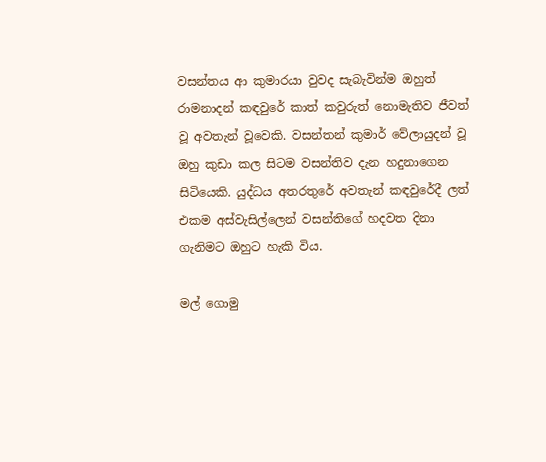වසන්තය ආ කුමාරයා වුවද සැබැවින්ම ඔහුත් රාමනාදන් කඳවුරේ කාත් කවුරුත් නොමැතිව ජීවත් වූ අවතැන් වූවෙකි. වසන්තන් කුමාර් වේලායුදන් වූ ඔහු කුඩා කල සිටම වසන්තිව දැන හදුනාගෙන සිටියෙකි. යුද්ධය අතරතුරේ අවතැන් කඳවුරේදී ලත් එකම අස්වැසිල්ලෙන් වසන්තිගේ හදවත දිනා ගැනිමට ඔහුට හැකි විය.

මල් ගොමු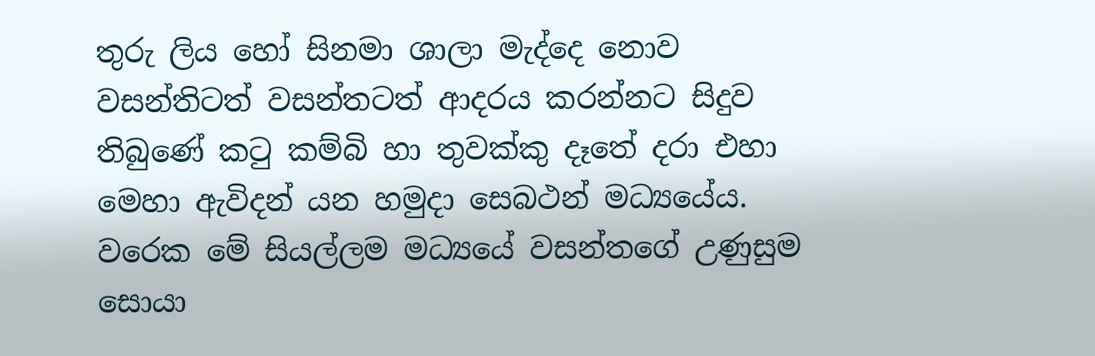තුරු ලිය හෝ සිනමා ශාලා මැද්දෙ නොව වසන්තිටත් වසන්තටත් ආදරය කරන්නට සිදුව තිබුණේ කටු කම්බි හා තුවක්කු දෑතේ දරා එහා මෙහා ඇවිදන් යන හමුදා සෙබථන් මධ්‍යයේය. වරෙක මේ සියල්ලම මධ්‍යයේ වසන්තගේ උණුසුම සොයා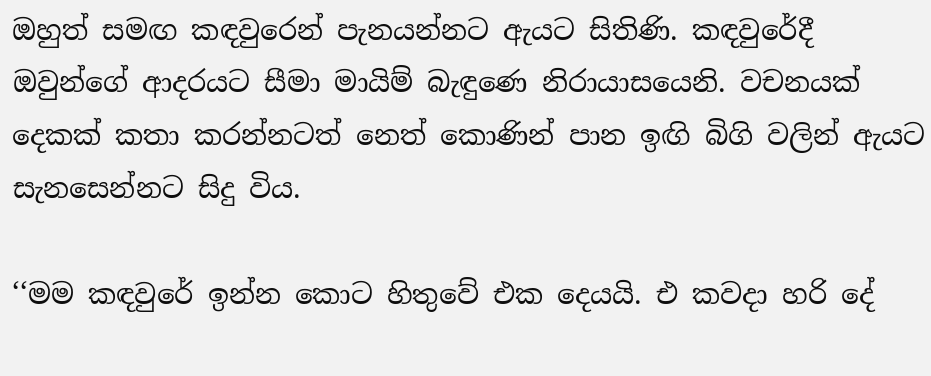ඔහුත් සමඟ කඳවුරෙන් පැනයන්නට ඇයට සිතිණි. කඳවුරේදී ඔවුන්ගේ ආදරයට සීමා මායිම් බැඳුණෙ නිරායාසයෙනි. වචනයක් දෙකක් කතා කරන්නටත් නෙත් කොණින් පාන ඉඟි බිගි වලින් ඇයට සැනසෙන්නට සිදු විය.

‘‘මම කඳවුරේ ඉන්න කොට හිතුවේ එක දෙයයි. එ කවදා හරි දේ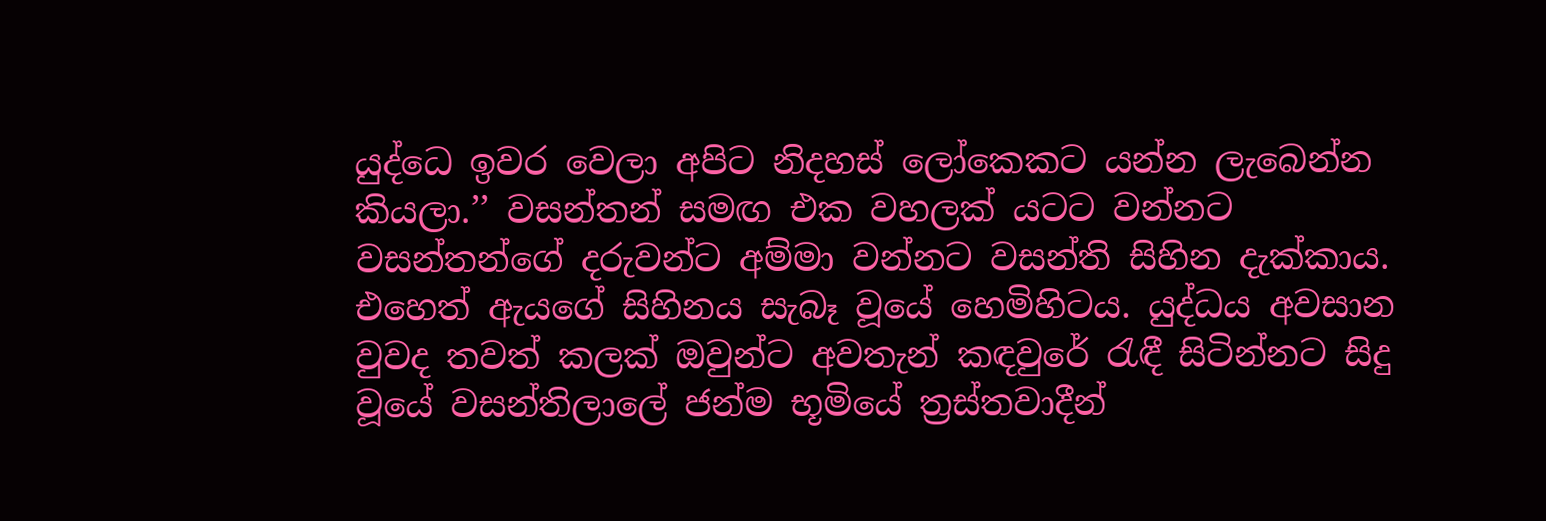යුද්ධෙ ඉවර වෙලා අපිට නිදහස් ලෝකෙකට යන්න ලැබෙන්න කියලා.’’ වසන්තන් සමඟ එක වහලක් යටට වන්නට වසන්තන්ගේ දරුවන්ට අම්මා වන්නට වසන්ති සිහින දැක්කාය. එහෙත් ඇයගේ සිහිනය සැබෑ වූයේ හෙමිහිටය. යුද්ධය අවසාන වුවද තවත් කලක් ඔවුන්ට අවතැන් කඳවුරේ රැඳී සිටින්නට සිදු වූයේ වසන්තිලාලේ ජන්ම භූමියේ ත්‍රස්තවාදීන්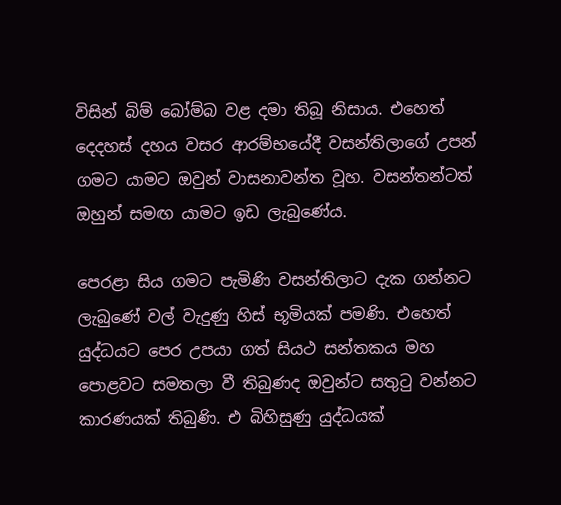විසින් බිම් බෝම්බ වළ දමා තිබූ නිසාය. එහෙත් දෙදහස් දහය වසර ආරම්භයේදී වසන්තිලාගේ උපන් ගමට යාමට ඔවුන් වාසනාවන්ත වූහ. වසන්තන්ටත් ඔහුන් සමඟ යාමට ඉඩ ලැබුණේය.

පෙරළා සිය ගමට පැමිණි වසන්තිලාට දැක ගන්නට ලැබුණේ වල් වැදුණු හිස් භූමියක් පමණි. එහෙත් යුද්ධයට පෙර උපයා ගත් සියථ සන්තකය මහ පොළවට සමතලා වී තිබුණද ඔවුන්ට සතුටු වන්නට කාරණයක් තිබුණි. එ බිහිසුණු යුද්ධයක්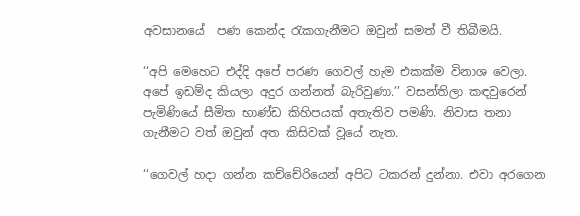අවසානයේ  පණ කෙන්ද රැකගැනීමට ඔවුන් සමත් වී තිබීමයි.

‘‘අපි මෙහෙට එද්දි අපේ පරණ ගෙවල් හැම එකක්ම විනාශ වෙලා. අපේ ඉඩම්ද කියලා අදුර ගන්නත් බැරිවුණා.’’ වසන්තිලා කඳවුරෙන් පැමිණියේ සීමිත භාණ්ඩ කිහිපයක් අතැතිව පමණි. නිවාස තනා ගැනීමට වත් ඔවුන් අත කිසිවක් වූයේ නැත.

‘‘ගෙවල් හදා ගන්න කච්චේරියෙන් අපිට ටකරන් දුන්නා. එවා අරගෙන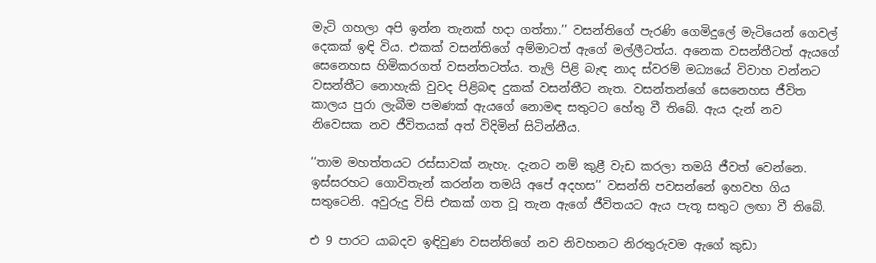මැටි ගහලා අපි ඉන්න තැනක් හදා ගත්තා.’’ වසන්තිගේ පැරණි ගෙමිදුලේ මැටියෙන් ගෙවල් දෙකක් ඉඳි විය. එකක් වසන්තිගේ අම්මාටත් ඇගේ මල්ලීටත්ය. අනෙක වසන්තීටත් ඇයගේ සෙනෙහස හිමිකරගත් වසන්තටත්ය. තැලි පිළි බැඳ නාද ස්වරම් මධ්‍යයේ විවාහ වන්නට වසන්තීට නොහැකි වුවද පිළිබඳ දුකක් වසන්තීට නැත. වසන්තන්ගේ සෙනෙහස ජීවිත කාලය පුරා ලැබීම පමණක් ඇයගේ නොමඳ සතුටට හේතු වී තිබේ. ඇය දැන් නව නිවෙසක නව ජීවිතයක් අත් විදිමින් සිටින්නීය.

‘‘තාම මහත්තයට රස්සාවක් නැහැ. දැනට නම් කුළී වැඩ කරලා තමයි ජීවත් වෙන්නෙ. ඉස්සරහට ගොවිතැන් කරන්න තමයි අපේ අදහස’’ වසන්ති පවසන්නේ ඉහවහ ගිය සතුටෙනි. අවුරුදු විසි එකක් ගත වූ තැන ඇගේ ජීවිතයට ඇය පැතූ සතුට ලඟා වී තිබේ.

එ 9 පාරට යාබදව ඉඳිවුණ වසන්තිගේ නව නිවහනට නිරතුරුවම ඇගේ කුඩා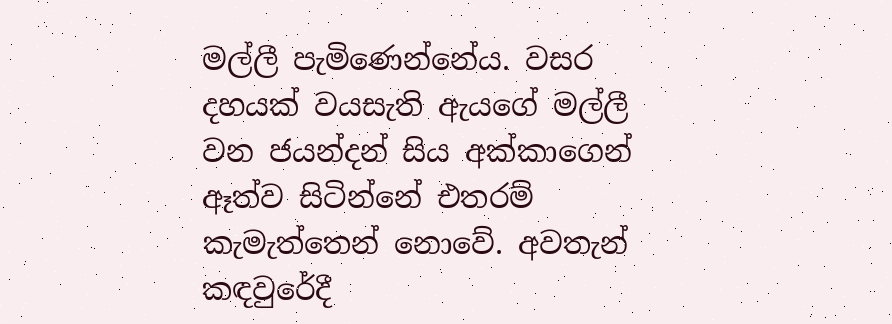මල්ලී පැමිණෙන්නේය. වසර දහයක් වයසැති ඇයගේ මල්ලී වන ජයන්දන් සිය අක්කාගෙන් ඈත්ව සිටින්නේ එතරම් කැමැත්තෙන් නොවේ. අවතැන් කඳවුරේදී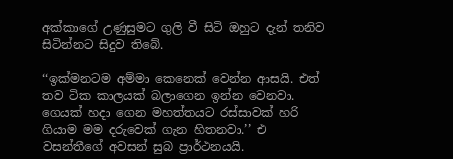අක්කාගේ උණුසුමට ගුලි වී සිටි ඔහුට දැන් තනිව සිටින්නට සිදුව තිබේ.

‘‘ඉක්මනටම අම්මා කෙනෙක් වෙන්න ආසයි. එත් තව ටික කාලයක් බලාගෙන ඉන්න වෙනවා. ගෙයක් හදා ගෙන මහත්තයට රස්සාවක් හරි ගියාම මම දරුවෙක් ගැන හිතනවා.’’ එ වසන්තීගේ අවසන් සුබ ප්‍රාර්ථනයයි.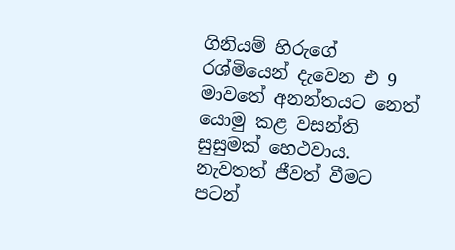ගිනියම් හිරුගේ රශ්මියෙන් දැවෙන එ 9 මාවතේ අනන්තයට නෙත් යොමු කළ වසන්ති සුසුමක් හෙථවාය.  නැවතත් ජීවත් වීමට පටන්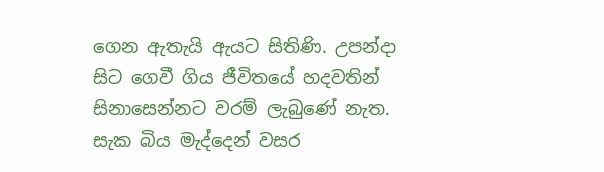ගෙන ඇතැයි ඇයට සිතිණි. උපන්දා සිට ගෙවී ගිය ජීවිතයේ හදවතින් සිනාසෙන්නට වරම් ලැබුණේ නැත. සැක බිය මැද්දෙන් වසර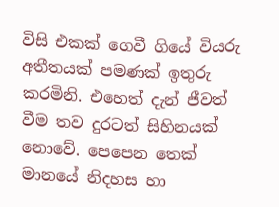විසි එකක් ගෙවී ගියේ වියරු අතීතයක් පමණක් ඉතුරු කරමිනි. එහෙත් දැන් ජීවත් වීම තව දුරටත් සිහිනයක් නොවේ. පෙපෙන තෙක් මානයේ නිදහස හා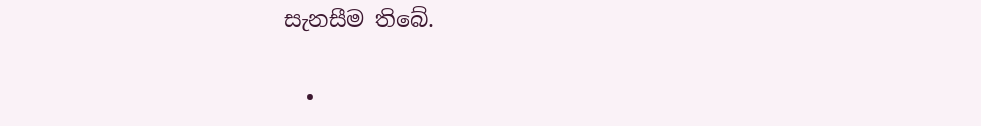සැනසීම තිබේ.

  •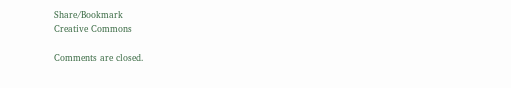Share/Bookmark
Creative Commons

Comments are closed.